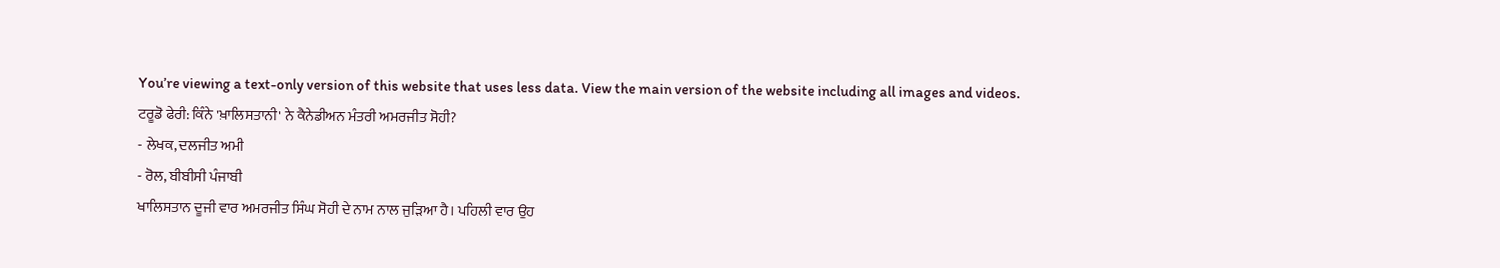You’re viewing a text-only version of this website that uses less data. View the main version of the website including all images and videos.
ਟਰੂਡੋ ਫੇਰੀ: ਕਿੰਨੇ 'ਖ਼ਾਲਿਸਤਾਨੀ' ਨੇ ਕੈਨੇਡੀਅਨ ਮੰਤਰੀ ਅਮਰਜੀਤ ਸੋਹੀ?
- ਲੇਖਕ, ਦਲਜੀਤ ਅਮੀ
- ਰੋਲ, ਬੀਬੀਸੀ ਪੰਜਾਬੀ
ਖਾਲਿਸਤਾਨ ਦੂਜੀ ਵਾਰ ਅਮਰਜੀਤ ਸਿੰਘ ਸੋਹੀ ਦੇ ਨਾਮ ਨਾਲ ਜੁੜਿਆ ਹੈ। ਪਹਿਲੀ ਵਾਰ ਉਹ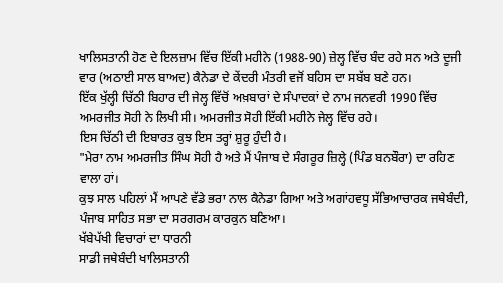ਖਾਲਿਸਤਾਨੀ ਹੋਣ ਦੇ ਇਲਜ਼ਾਮ ਵਿੱਚ ਇੱਕੀ ਮਹੀਨੇ (1988-90) ਜ਼ੇਲ੍ਹ ਵਿੱਚ ਬੰਦ ਰਹੇ ਸਨ ਅਤੇ ਦੂਜੀ ਵਾਰ (ਅਠਾਈ ਸਾਲ ਬਾਅਦ) ਕੈਨੇਡਾ ਦੇ ਕੇਂਦਰੀ ਮੰਤਰੀ ਵਜੋਂ ਬਹਿਸ ਦਾ ਸਬੱਬ ਬਣੇ ਹਨ।
ਇੱਕ ਖੁੱਲ੍ਹੀ ਚਿੱਠੀ ਬਿਹਾਰ ਦੀ ਜੇਲ੍ਹ ਵਿੱਚੋਂ ਅਖ਼ਬਾਰਾਂ ਦੇ ਸੰਪਾਦਕਾਂ ਦੇ ਨਾਮ ਜਨਵਰੀ 1990 ਵਿੱਚ ਅਮਰਜੀਤ ਸੋਹੀ ਨੇ ਲਿਖੀ ਸੀ। ਅਮਰਜੀਤ ਸੋਹੀ ਇੱਕੀ ਮਹੀਨੇ ਜੇਲ੍ਹ ਵਿੱਚ ਰਹੇ।
ਇਸ ਚਿੱਠੀ ਦੀ ਇਬਾਰਤ ਕੁਝ ਇਸ ਤਰ੍ਹਾਂ ਸ਼ੁਰੂ ਹੁੰਦੀ ਹੈ।
"ਮੇਰਾ ਨਾਮ ਅਮਰਜੀਤ ਸਿੰਘ ਸੋਹੀ ਹੈ ਅਤੇ ਮੈਂ ਪੰਜਾਬ ਦੇ ਸੰਗਰੂਰ ਜ਼ਿਲ੍ਹੇ (ਪਿੰਡ ਬਨਬੌਰਾ) ਦਾ ਰਹਿਣ ਵਾਲਾ ਹਾਂ।
ਕੁਝ ਸਾਲ ਪਹਿਲਾਂ ਮੈਂ ਆਪਣੇ ਵੱਡੇ ਭਰਾ ਨਾਲ ਕੈਨੇਡਾ ਗਿਆ ਅਤੇ ਅਗਾਂਹਵਧੂ ਸੱਭਿਆਚਾਰਕ ਜਥੇਬੰਦੀ, ਪੰਜਾਬ ਸਾਹਿਤ ਸਭਾ ਦਾ ਸਰਗਰਮ ਕਾਰਕੁਨ ਬਣਿਆ।
ਖੱਬੇਪੱਖੀ ਵਿਚਾਰਾਂ ਦਾ ਧਾਰਨੀ
ਸਾਡੀ ਜਥੇਬੰਦੀ ਖਾਲਿਸਤਾਨੀ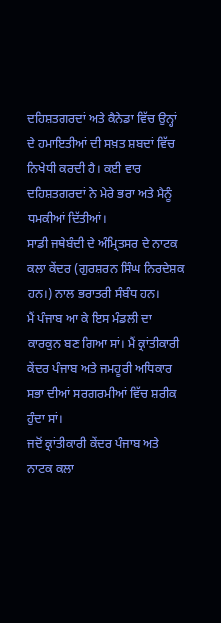ਦਹਿਸ਼ਤਗਰਦਾਂ ਅਤੇ ਕੈਨੇਡਾ ਵਿੱਚ ਉਨ੍ਹਾਂ ਦੇ ਹਮਾਇਤੀਆਂ ਦੀ ਸਖ਼ਤ ਸ਼ਬਦਾਂ ਵਿੱਚ ਨਿਖੇਧੀ ਕਰਦੀ ਹੈ। ਕਈ ਵਾਰ ਦਹਿਸ਼ਤਗਰਦਾਂ ਨੇ ਮੇਰੇ ਭਰਾ ਅਤੇ ਮੈਨੂੰ ਧਮਕੀਆਂ ਦਿੱਤੀਆਂ।
ਸਾਡੀ ਜਥੇਬੰਦੀ ਦੇ ਅੰਮ੍ਰਿਤਸਰ ਦੇ ਨਾਟਕ ਕਲਾ ਕੇਂਦਰ (ਗੁਰਸ਼ਰਨ ਸਿੰਘ ਨਿਰਦੇਸ਼ਕ ਹਨ।) ਨਾਲ ਭਰਾਤਰੀ ਸੰਬੰਧ ਹਨ।
ਮੈਂ ਪੰਜਾਬ ਆ ਕੇ ਇਸ ਮੰਡਲੀ ਦਾ ਕਾਰਕੁਨ ਬਣ ਗਿਆ ਸਾਂ। ਮੈਂ ਕ੍ਰਾਂਤੀਕਾਰੀ ਕੇਂਦਰ ਪੰਜਾਬ ਅਤੇ ਜਮਹੂਰੀ ਅਧਿਕਾਰ ਸਭਾ ਦੀਆਂ ਸਰਗਰਮੀਆਂ ਵਿੱਚ ਸ਼ਰੀਕ ਹੁੰਦਾ ਸਾਂ।
ਜਦੋਂ ਕ੍ਰਾਂਤੀਕਾਰੀ ਕੇਂਦਰ ਪੰਜਾਬ ਅਤੇ ਨਾਟਕ ਕਲਾ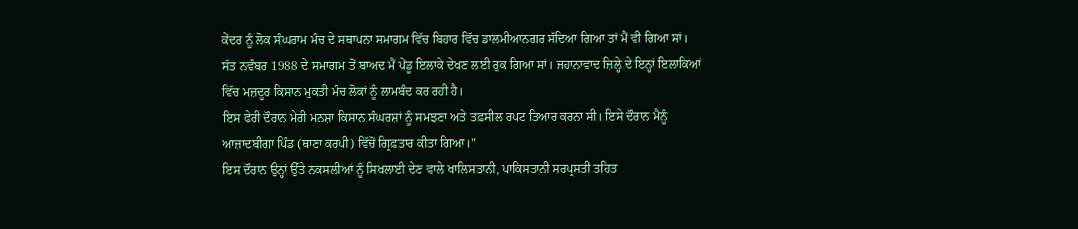ਕੇਂਦਰ ਨੂੰ ਲੋਕ ਸੰਘਰਾਮ ਮੰਚ ਦੇ ਸਥਾਪਨਾ ਸਮਾਗਮ ਵਿੱਚ ਬਿਹਾਰ ਵਿੱਚ ਡਾਲਮੀਆਨਗਰ ਸੱਦਿਆ ਗਿਆ ਤਾਂ ਮੈਂ ਵੀ ਗਿਆ ਸਾਂ।
ਸੱਤ ਨਵੰਬਰ 1988 ਦੇ ਸਮਾਗਮ ਤੋਂ ਬਾਅਦ ਮੈਂ ਪੇਂਡੂ ਇਲਾਕੇ ਦੇਖਣ ਲਈ ਰੁਕ ਗਿਆ ਸਾਂ। ਜਹਾਨਾਵਾਦ ਜ਼ਿਲ੍ਹੇ ਦੇ ਇਨ੍ਹਾਂ ਇਲਾਕਿਆਂ ਵਿੱਚ ਮਜ਼ਦੂਰ ਕਿਸਾਨ ਮੁਕਤੀ ਮੰਚ ਲੋਕਾਂ ਨੂੰ ਲਾਮਬੰਦ ਕਰ ਰਹੀ ਹੈ।
ਇਸ ਫੇਰੀ ਦੌਰਾਨ ਮੇਰੀ ਮਨਸ਼ਾ ਕਿਸਾਨ ਸੰਘਰਸ਼ਾਂ ਨੂੰ ਸਮਝਣਾ ਅਤੇ ਤਫ਼ਸੀਲ ਰਪਟ ਤਿਆਰ ਕਰਨਾ ਸੀ। ਇਸੇ ਦੌਰਾਨ ਮੈਨੂੰ ਆਜ਼ਾਦਬੀਗਾ ਪਿੰਡ (ਥਾਣਾ ਕਰਪੀ) ਵਿੱਚੋਂ ਗ੍ਰਿਫ਼ਤਾਰ ਕੀਤਾ ਗਿਆ।"
ਇਸ ਦੌਰਾਨ ਉਨ੍ਹਾਂ ਉੱਤੇ ਨਕਸਲੀਆਂ ਨੂੰ ਸਿਖਲਾਈ ਦੇਣ ਵਾਲੇ ਖਾਲਿਸਤਾਨੀ, ਪਾਕਿਸਤਾਨੀ ਸਰਪ੍ਰਸਤੀ ਤਹਿਤ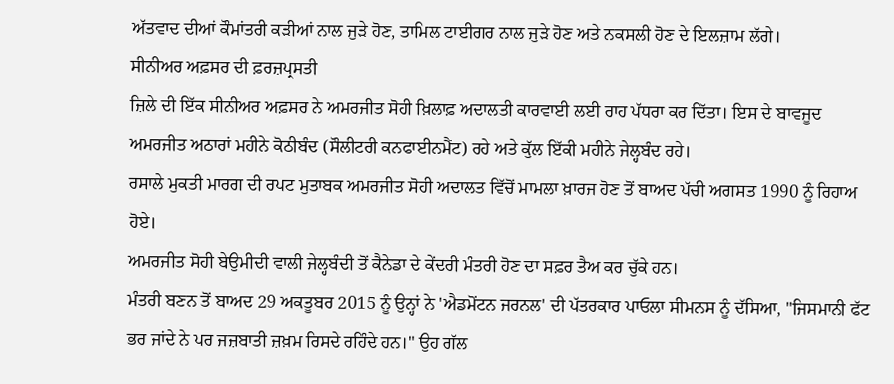ਅੱਤਵਾਦ ਦੀਆਂ ਕੌਮਾਂਤਰੀ ਕੜੀਆਂ ਨਾਲ ਜੁੜੇ ਹੋਣ, ਤਾਮਿਲ ਟਾਈਗਰ ਨਾਲ ਜੁੜੇ ਹੋਣ ਅਤੇ ਨਕਸਲੀ ਹੋਣ ਦੇ ਇਲਜ਼ਾਮ ਲੱਗੇ।
ਸੀਨੀਅਰ ਅਫ਼ਸਰ ਦੀ ਫ਼ਰਜ਼ਪ੍ਰਸਤੀ
ਜ਼ਿਲੇ ਦੀ ਇੱਕ ਸੀਨੀਅਰ ਅਫ਼ਸਰ ਨੇ ਅਮਰਜੀਤ ਸੋਹੀ ਖ਼ਿਲਾਫ਼ ਅਦਾਲਤੀ ਕਾਰਵਾਈ ਲਈ ਰਾਹ ਪੱਧਰਾ ਕਰ ਦਿੱਤਾ। ਇਸ ਦੇ ਬਾਵਜੂਦ ਅਮਰਜੀਤ ਅਠਾਰਾਂ ਮਹੀਨੇ ਕੋਠੀਬੰਦ (ਸੌਲੀਟਰੀ ਕਨਫਾਈਨਮੈਂਟ) ਰਹੇ ਅਤੇ ਕੁੱਲ ਇੱਕੀ ਮਹੀਨੇ ਜੇਲ੍ਹਬੰਦ ਰਹੇ।
ਰਸਾਲੇ ਮੁਕਤੀ ਮਾਰਗ ਦੀ ਰਪਟ ਮੁਤਾਬਕ ਅਮਰਜੀਤ ਸੋਹੀ ਅਦਾਲਤ ਵਿੱਚੋਂ ਮਾਮਲਾ ਖ਼ਾਰਜ ਹੋਣ ਤੋਂ ਬਾਅਦ ਪੱਚੀ ਅਗਸਤ 1990 ਨੂੰ ਰਿਹਾਅ ਹੋਏ।
ਅਮਰਜੀਤ ਸੋਹੀ ਬੇਉਮੀਦੀ ਵਾਲੀ ਜੇਲ੍ਹਬੰਦੀ ਤੋਂ ਕੈਨੇਡਾ ਦੇ ਕੇਂਦਰੀ ਮੰਤਰੀ ਹੋਣ ਦਾ ਸਫ਼ਰ ਤੈਅ ਕਰ ਚੁੱਕੇ ਹਨ।
ਮੰਤਰੀ ਬਣਨ ਤੋਂ ਬਾਅਦ 29 ਅਕਤੂਬਰ 2015 ਨੂੰ ਉਨ੍ਹਾਂ ਨੇ 'ਐਡਮੋਂਟਨ ਜਰਨਲ' ਦੀ ਪੱਤਰਕਾਰ ਪਾਓਲਾ ਸੀਮਨਸ ਨੂੰ ਦੱਸਿਆ, "ਜਿਸਮਾਨੀ ਫੱਟ ਭਰ ਜਾਂਦੇ ਨੇ ਪਰ ਜਜ਼ਬਾਤੀ ਜ਼ਖ਼ਮ ਰਿਸਦੇ ਰਹਿੰਦੇ ਹਨ।" ਉਹ ਗੱਲ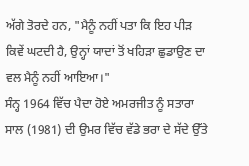ਅੱਗੇ ਤੋਰਦੇ ਹਨ, "ਮੈਨੂੰ ਨਹੀਂ ਪਤਾ ਕਿ ਇਹ ਪੀੜ ਕਿਵੇਂ ਘਟਦੀ ਹੈ, ਉਨ੍ਹਾਂ ਯਾਦਾਂ ਤੋਂ ਖਹਿੜਾ ਛੁਡਾਉਣ ਦਾ ਵਲ ਮੈਨੂੰ ਨਹੀਂ ਆਇਆ।"
ਸੰਨ੍ਹ 1964 ਵਿੱਚ ਪੈਦਾ ਹੋਏ ਅਮਰਜੀਤ ਨੂੰ ਸਤਾਰਾ ਸਾਲ (1981) ਦੀ ਉਮਰ ਵਿੱਚ ਵੱਡੇ ਭਰਾ ਦੇ ਸੱਦੇ ਉੱਤੇ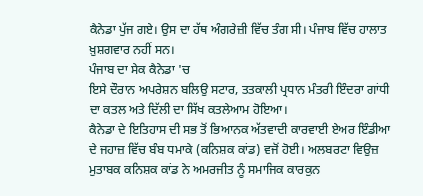ਕੈਨੇਡਾ ਪੁੱਜ ਗਏ। ਉਸ ਦਾ ਹੱਥ ਅੰਗਰੇਜ਼ੀ ਵਿੱਚ ਤੰਗ ਸੀ। ਪੰਜਾਬ ਵਿੱਚ ਹਾਲਾਤ ਖ਼ੁਸ਼ਗਵਾਰ ਨਹੀਂ ਸਨ।
ਪੰਜਾਬ ਦਾ ਸੇਕ ਕੈਨੇਡਾ 'ਚ
ਇਸੇ ਦੌਰਾਨ ਅਪਰੇਸ਼ਨ ਬਲਿਉ ਸਟਾਰ, ਤਤਕਾਲੀ ਪ੍ਰਧਾਨ ਮੰਤਰੀ ਇੰਦਰਾ ਗਾਂਧੀ ਦਾ ਕਤਲ ਅਤੇ ਦਿੱਲੀ ਦਾ ਸਿੱਖ ਕਤਲੇਆਮ ਹੋਇਆ।
ਕੈਨੇਡਾ ਦੇ ਇਤਿਹਾਸ ਦੀ ਸਭ ਤੋਂ ਭਿਆਨਕ ਅੱਤਵਾਦੀ ਕਾਰਵਾਈ ਏਅਰ ਇੰਡੀਆ ਦੇ ਜਹਾਜ਼ ਵਿੱਚ ਬੰਬ ਧਮਾਕੇ (ਕਨਿਸ਼ਕ ਕਾਂਡ) ਵਜੋਂ ਹੋਈ। ਅਲਬਰਟਾ ਵਿਉਜ਼ ਮੁਤਾਬਕ ਕਨਿਸ਼ਕ ਕਾਂਡ ਨੇ ਅਮਰਜੀਤ ਨੂੰ ਸਮਾਜਿਕ ਕਾਰਕੁਨ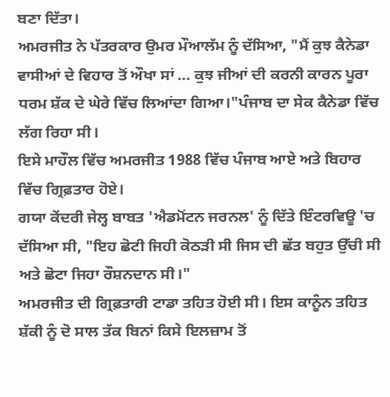ਬਣਾ ਦਿੱਤਾ।
ਅਮਰਜੀਤ ਨੇ ਪੱਤਰਕਾਰ ਉਮਰ ਮੌਆਲੱਮ ਨੂੰ ਦੱਸਿਆ, "ਮੈਂ ਕੁਝ ਕੈਨੇਡਾ ਵਾਸੀਆਂ ਦੇ ਵਿਹਾਰ ਤੋਂ ਔਖਾ ਸਾਂ … ਕੁਝ ਜੀਆਂ ਦੀ ਕਰਨੀ ਕਾਰਨ ਪੂਰਾ ਧਰਮ ਸ਼ੱਕ ਦੇ ਘੇਰੇ ਵਿੱਚ ਲਿਆਂਦਾ ਗਿਆ।"ਪੰਜਾਬ ਦਾ ਸੇਕ ਕੈਨੇਡਾ ਵਿੱਚ ਲੱਗ ਰਿਹਾ ਸੀ।
ਇਸੇ ਮਾਹੌਲ ਵਿੱਚ ਅਮਰਜੀਤ 1988 ਵਿੱਚ ਪੰਜਾਬ ਆਏ ਅਤੇ ਬਿਹਾਰ ਵਿੱਚ ਗ੍ਰਿਫ਼ਤਾਰ ਹੋਏ।
ਗਯਾ ਕੇਂਦਰੀ ਜੇਲ੍ਹ ਬਾਬਤ 'ਐਡਮੋਂਟਨ ਜਰਨਲ' ਨੂੰ ਦਿੱਤੇ ਇੰਟਰਵਿਊ 'ਚ ਦੱਸਿਆ ਸੀ, "ਇਹ ਛੋਟੀ ਜਿਹੀ ਕੋਠੜੀ ਸੀ ਜਿਸ ਦੀ ਛੱਤ ਬਹੁਤ ਉੱਚੀ ਸੀ ਅਤੇ ਛੋਟਾ ਜਿਹਾ ਰੌਸ਼ਨਦਾਨ ਸੀ।"
ਅਮਰਜੀਤ ਦੀ ਗ੍ਰਿਫ਼ਤਾਰੀ ਟਾਡਾ ਤਹਿਤ ਹੋਈ ਸੀ। ਇਸ ਕਾਨੂੰਨ ਤਹਿਤ ਸ਼ੱਕੀ ਨੂੰ ਦੋ ਸਾਲ ਤੱਕ ਬਿਨਾਂ ਕਿਸੇ ਇਲਜ਼ਾਮ ਤੋਂ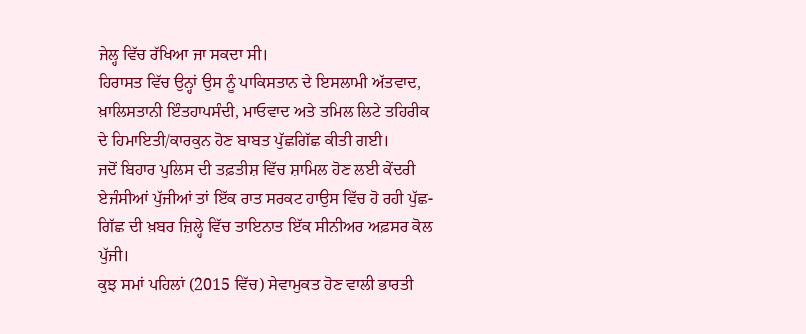ਜੇਲ੍ਹ ਵਿੱਚ ਰੱਖਿਆ ਜਾ ਸਕਦਾ ਸੀ।
ਹਿਰਾਸਤ ਵਿੱਚ ਉਨ੍ਹਾਂ ਉਸ ਨੂੰ ਪਾਕਿਸਤਾਨ ਦੇ ਇਸਲਾਮੀ ਅੱਤਵਾਦ, ਖ਼ਾਲਿਸਤਾਨੀ ਇੰਤਹਾਪਸੰਦੀ, ਮਾਓਵਾਦ ਅਤੇ ਤਮਿਲ ਲਿਟੇ ਤਹਿਰੀਕ ਦੇ ਹਿਮਾਇਤੀ/ਕਾਰਕੁਨ ਹੋਣ ਬਾਬਤ ਪੁੱਛਗਿੱਛ ਕੀਤੀ ਗਈ।
ਜਦੋਂ ਬਿਹਾਰ ਪੁਲਿਸ ਦੀ ਤਫ਼ਤੀਸ਼ ਵਿੱਚ ਸ਼ਾਮਿਲ ਹੋਣ ਲਈ ਕੇਂਦਰੀ ਏਜੰਸੀਆਂ ਪੁੱਜੀਆਂ ਤਾਂ ਇੱਕ ਰਾਤ ਸਰਕਟ ਹਾਉਸ ਵਿੱਚ ਹੋ ਰਹੀ ਪੁੱਛ-ਗਿੱਛ ਦੀ ਖ਼ਬਰ ਜ਼ਿਲ੍ਹੇ ਵਿੱਚ ਤਾਇਨਾਤ ਇੱਕ ਸੀਨੀਅਰ ਅਫ਼ਸਰ ਕੋਲ ਪੁੱਜੀ।
ਕੁਝ ਸਮਾਂ ਪਹਿਲਾਂ (2015 ਵਿੱਚ) ਸੇਵਾਮੁਕਤ ਹੋਣ ਵਾਲੀ ਭਾਰਤੀ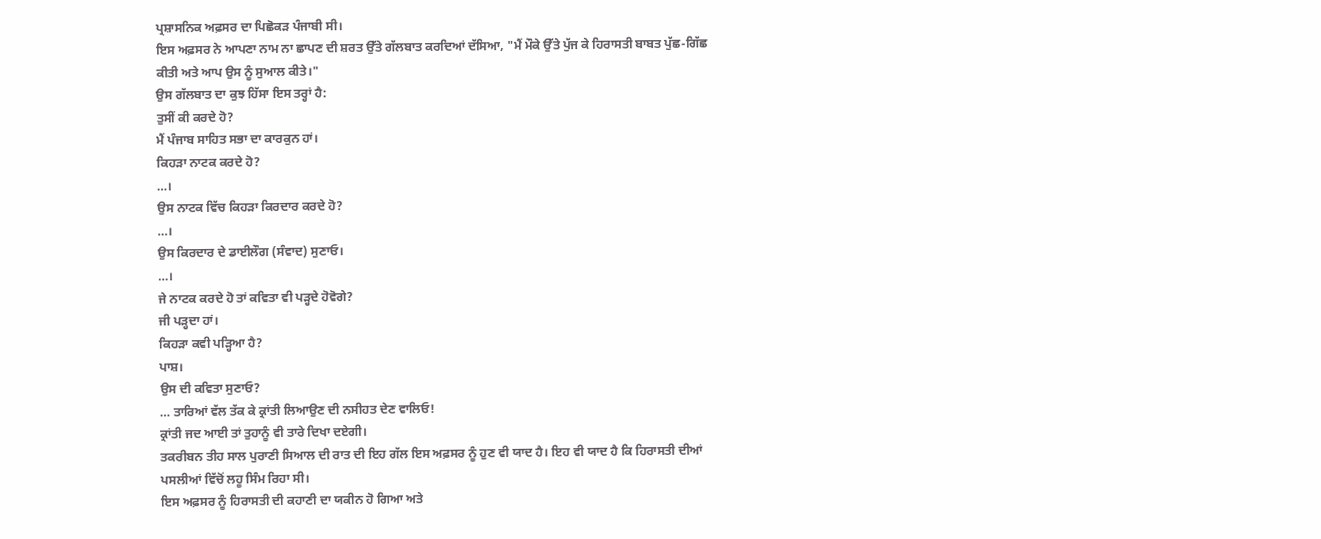ਪ੍ਰਸ਼ਾਸਨਿਕ ਅਫ਼ਸਰ ਦਾ ਪਿਛੋਕੜ ਪੰਜਾਬੀ ਸੀ।
ਇਸ ਅਫ਼ਸਰ ਨੇ ਆਪਣਾ ਨਾਮ ਨਾ ਛਾਪਣ ਦੀ ਸ਼ਰਤ ਉੱਤੇ ਗੱਲਬਾਤ ਕਰਦਿਆਂ ਦੱਸਿਆ, "ਮੈਂ ਮੌਕੇ ਉੱਤੇ ਪੁੱਜ ਕੇ ਹਿਰਾਸਤੀ ਬਾਬਤ ਪੁੱਛ-ਗਿੱਛ ਕੀਤੀ ਅਤੇ ਆਪ ਉਸ ਨੂੰ ਸੁਆਲ ਕੀਤੇ।"
ਉਸ ਗੱਲਬਾਤ ਦਾ ਕੁਝ ਹਿੱਸਾ ਇਸ ਤਰ੍ਹਾਂ ਹੈ:
ਤੁਸੀਂ ਕੀ ਕਰਦੇ ਹੋ?
ਮੈਂ ਪੰਜਾਬ ਸਾਹਿਤ ਸਭਾ ਦਾ ਕਾਰਕੁਨ ਹਾਂ।
ਕਿਹੜਾ ਨਾਟਕ ਕਰਦੇ ਹੋ?
…।
ਉਸ ਨਾਟਕ ਵਿੱਚ ਕਿਹੜਾ ਕਿਰਦਾਰ ਕਰਦੇ ਹੋ?
…।
ਉਸ ਕਿਰਦਾਰ ਦੇ ਡਾਈਲੌਗ (ਸੰਵਾਦ) ਸੁਣਾਓ।
…।
ਜੇ ਨਾਟਕ ਕਰਦੇ ਹੋ ਤਾਂ ਕਵਿਤਾ ਵੀ ਪੜ੍ਹਦੇ ਹੋਵੋਗੇ?
ਜੀ ਪੜ੍ਹਦਾ ਹਾਂ।
ਕਿਹੜਾ ਕਵੀ ਪੜ੍ਹਿਆ ਹੈ?
ਪਾਸ਼।
ਉਸ ਦੀ ਕਵਿਤਾ ਸੁਣਾਓ?
… ਤਾਰਿਆਂ ਵੱਲ ਤੱਕ ਕੇ ਕ੍ਰਾਂਤੀ ਲਿਆਉਣ ਦੀ ਨਸੀਹਤ ਦੇਣ ਵਾਲਿਓ!
ਕ੍ਰਾਂਤੀ ਜਦ ਆਈ ਤਾਂ ਤੁਹਾਨੂੰ ਵੀ ਤਾਰੇ ਦਿਖਾ ਦਏਗੀ।
ਤਕਰੀਬਨ ਤੀਹ ਸਾਲ ਪੁਰਾਣੀ ਸਿਆਲ ਦੀ ਰਾਤ ਦੀ ਇਹ ਗੱਲ ਇਸ ਅਫ਼ਸਰ ਨੂੰ ਹੁਣ ਵੀ ਯਾਦ ਹੈ। ਇਹ ਵੀ ਯਾਦ ਹੈ ਕਿ ਹਿਰਾਸਤੀ ਦੀਆਂ ਪਸਲੀਆਂ ਵਿੱਚੋਂ ਲਹੂ ਸਿੰਮ ਰਿਹਾ ਸੀ।
ਇਸ ਅਫ਼ਸਰ ਨੂੰ ਹਿਰਾਸਤੀ ਦੀ ਕਹਾਣੀ ਦਾ ਯਕੀਨ ਹੋ ਗਿਆ ਅਤੇ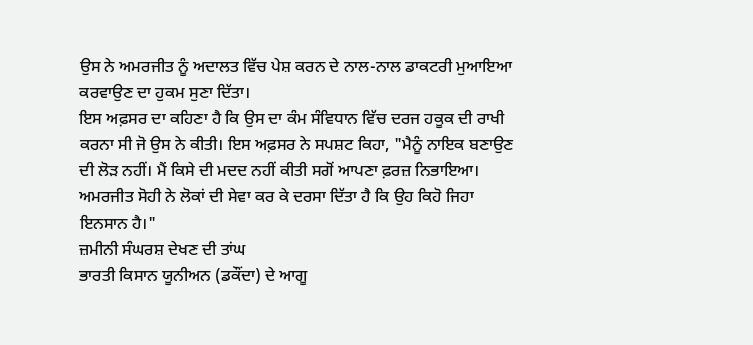ਉਸ ਨੇ ਅਮਰਜੀਤ ਨੂੰ ਅਦਾਲਤ ਵਿੱਚ ਪੇਸ਼ ਕਰਨ ਦੇ ਨਾਲ-ਨਾਲ ਡਾਕਟਰੀ ਮੁਆਇਆ ਕਰਵਾਉਣ ਦਾ ਹੁਕਮ ਸੁਣਾ ਦਿੱਤਾ।
ਇਸ ਅਫ਼ਸਰ ਦਾ ਕਹਿਣਾ ਹੈ ਕਿ ਉਸ ਦਾ ਕੰਮ ਸੰਵਿਧਾਨ ਵਿੱਚ ਦਰਜ ਹਕੂਕ ਦੀ ਰਾਖੀ ਕਰਨਾ ਸੀ ਜੋ ਉਸ ਨੇ ਕੀਤੀ। ਇਸ ਅਫ਼ਸਰ ਨੇ ਸਪਸ਼ਟ ਕਿਹਾ, "ਮੈਨੂੰ ਨਾਇਕ ਬਣਾਉਣ ਦੀ ਲੋੜ ਨਹੀਂ। ਮੈਂ ਕਿਸੇ ਦੀ ਮਦਦ ਨਹੀਂ ਕੀਤੀ ਸਗੋਂ ਆਪਣਾ ਫ਼ਰਜ਼ ਨਿਭਾਇਆ।
ਅਮਰਜੀਤ ਸੋਹੀ ਨੇ ਲੋਕਾਂ ਦੀ ਸੇਵਾ ਕਰ ਕੇ ਦਰਸਾ ਦਿੱਤਾ ਹੈ ਕਿ ਉਹ ਕਿਹੋ ਜਿਹਾ ਇਨਸਾਨ ਹੈ।"
ਜ਼ਮੀਨੀ ਸੰਘਰਸ਼ ਦੇਖਣ ਦੀ ਤਾਂਘ
ਭਾਰਤੀ ਕਿਸਾਨ ਯੂਨੀਅਨ (ਡਕੌਂਦਾ) ਦੇ ਆਗੂ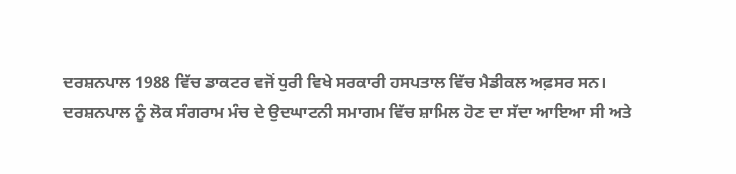ਦਰਸ਼ਨਪਾਲ 1988 ਵਿੱਚ ਡਾਕਟਰ ਵਜੋਂ ਧੁਰੀ ਵਿਖੇ ਸਰਕਾਰੀ ਹਸਪਤਾਲ ਵਿੱਚ ਮੈਡੀਕਲ ਅਫ਼ਸਰ ਸਨ।
ਦਰਸ਼ਨਪਾਲ ਨੂੰ ਲੋਕ ਸੰਗਰਾਮ ਮੰਚ ਦੇ ਉਦਘਾਟਨੀ ਸਮਾਗਮ ਵਿੱਚ ਸ਼ਾਮਿਲ ਹੋਣ ਦਾ ਸੱਦਾ ਆਇਆ ਸੀ ਅਤੇ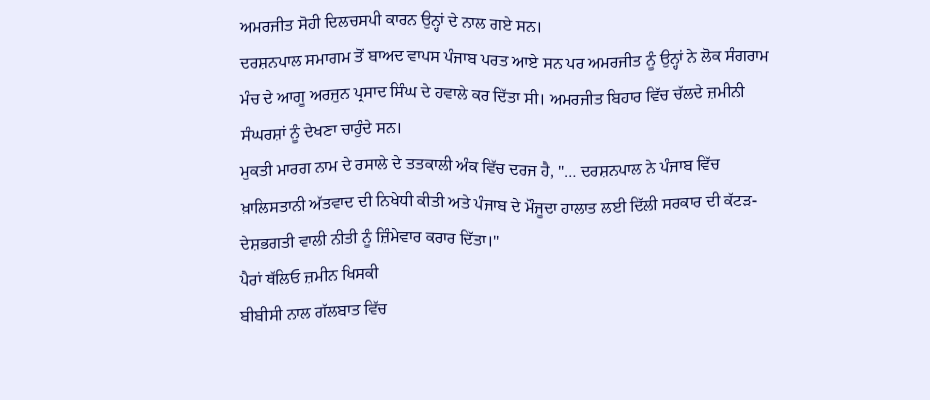ਅਮਰਜੀਤ ਸੋਹੀ ਦਿਲਚਸਪੀ ਕਾਰਨ ਉਨ੍ਹਾਂ ਦੇ ਨਾਲ ਗਏ ਸਨ।
ਦਰਸ਼ਨਪਾਲ ਸਮਾਗਮ ਤੋਂ ਬਾਅਦ ਵਾਪਸ ਪੰਜਾਬ ਪਰਤ ਆਏ ਸਨ ਪਰ ਅਮਰਜੀਤ ਨੂੰ ਉਨ੍ਹਾਂ ਨੇ ਲੋਕ ਸੰਗਰਾਮ ਮੰਚ ਦੇ ਆਗੂ ਅਰਜੁਨ ਪ੍ਰਸਾਦ ਸਿੰਘ ਦੇ ਹਵਾਲੇ ਕਰ ਦਿੱਤਾ ਸੀ। ਅਮਰਜੀਤ ਬਿਹਾਰ ਵਿੱਚ ਚੱਲਦੇ ਜ਼ਮੀਨੀ ਸੰਘਰਸ਼ਾਂ ਨੂੰ ਦੇਖਣਾ ਚਾਹੁੰਦੇ ਸਨ।
ਮੁਕਤੀ ਮਾਰਗ ਨਾਮ ਦੇ ਰਸਾਲੇ ਦੇ ਤਤਕਾਲੀ ਅੰਕ ਵਿੱਚ ਦਰਜ ਹੈ, "… ਦਰਸ਼ਨਪਾਲ ਨੇ ਪੰਜਾਬ ਵਿੱਚ ਖ਼ਾਲਿਸਤਾਨੀ ਅੱਤਵਾਦ ਦੀ ਨਿਖੇਧੀ ਕੀਤੀ ਅਤੇ ਪੰਜਾਬ ਦੇ ਮੌਜੂਦਾ ਹਾਲਾਤ ਲਈ ਦਿੱਲੀ ਸਰਕਾਰ ਦੀ ਕੱਟੜ-ਦੇਸ਼ਭਗਤੀ ਵਾਲੀ ਨੀਤੀ ਨੂੰ ਜ਼ਿੰਮੇਵਾਰ ਕਰਾਰ ਦਿੱਤਾ।"
ਪੈਰਾਂ ਥੱਲਿਓ ਜ਼ਮੀਨ ਖਿਸਕੀ
ਬੀਬੀਸੀ ਨਾਲ ਗੱਲਬਾਤ ਵਿੱਚ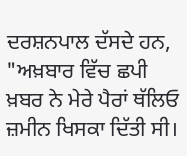ਦਰਸ਼ਨਪਾਲ ਦੱਸਦੇ ਹਨ, "ਅਖ਼ਬਾਰ ਵਿੱਚ ਛਪੀ ਖ਼ਬਰ ਨੇ ਮੇਰੇ ਪੈਰਾਂ ਥੱਲਿਓ ਜ਼ਮੀਨ ਖਿਸਕਾ ਦਿੱਤੀ ਸੀ।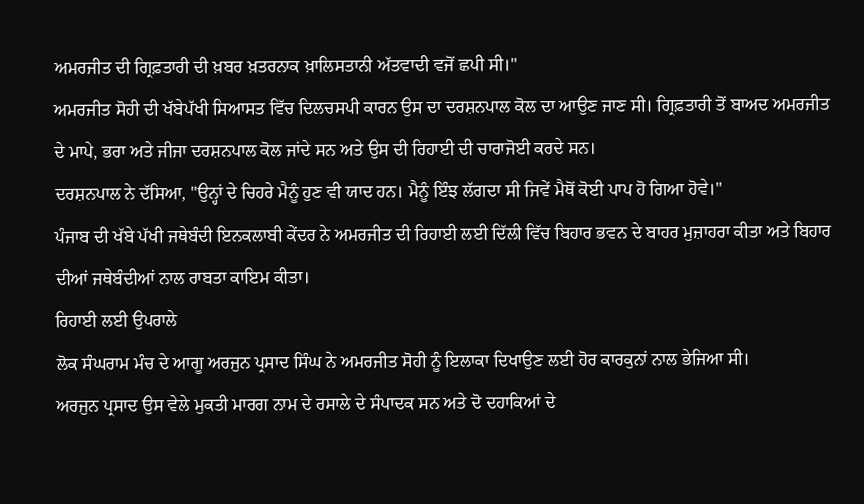ਅਮਰਜੀਤ ਦੀ ਗ੍ਰਿਫ਼ਤਾਰੀ ਦੀ ਖ਼ਬਰ ਖ਼ਤਰਨਾਕ ਖ਼ਾਲਿਸਤਾਨੀ ਅੱਤਵਾਦੀ ਵਜੋਂ ਛਪੀ ਸੀ।"
ਅਮਰਜੀਤ ਸੋਹੀ ਦੀ ਖੱਬੇਪੱਖੀ ਸਿਆਸਤ ਵਿੱਚ ਦਿਲਚਸਪੀ ਕਾਰਨ ਉਸ ਦਾ ਦਰਸ਼ਨਪਾਲ ਕੋਲ ਦਾ ਆਉਣ ਜਾਣ ਸੀ। ਗ੍ਰਿਫ਼ਤਾਰੀ ਤੋਂ ਬਾਅਦ ਅਮਰਜੀਤ ਦੇ ਮਾਪੇ, ਭਰਾ ਅਤੇ ਜੀਜਾ ਦਰਸ਼ਨਪਾਲ ਕੋਲ ਜਾਂਦੇ ਸਨ ਅਤੇ ਉਸ ਦੀ ਰਿਹਾਈ ਦੀ ਚਾਰਾਜੋਈ ਕਰਦੇ ਸਨ।
ਦਰਸ਼ਨਪਾਲ ਨੇ ਦੱਸਿਆ, "ਉਨ੍ਹਾਂ ਦੇ ਚਿਹਰੇ ਮੈਨੂੰ ਹੁਣ ਵੀ ਯਾਦ ਹਨ। ਮੈਨੂੰ ਇੰਝ ਲੱਗਦਾ ਸੀ ਜਿਵੇਂ ਮੈਥੋਂ ਕੋਈ ਪਾਪ ਹੋ ਗਿਆ ਹੋਵੇ।"
ਪੰਜਾਬ ਦੀ ਖੱਬੇ ਪੱਖੀ ਜਥੇਬੰਦੀ ਇਨਕਲਾਬੀ ਕੇਂਦਰ ਨੇ ਅਮਰਜੀਤ ਦੀ ਰਿਹਾਈ ਲਈ ਦਿੱਲੀ ਵਿੱਚ ਬਿਹਾਰ ਭਵਨ ਦੇ ਬਾਹਰ ਮੁਜ਼ਾਹਰਾ ਕੀਤਾ ਅਤੇ ਬਿਹਾਰ ਦੀਆਂ ਜਥੇਬੰਦੀਆਂ ਨਾਲ ਰਾਬਤਾ ਕਾਇਮ ਕੀਤਾ।
ਰਿਹਾਈ ਲਈ ਉਪਰਾਲੇ
ਲੋਕ ਸੰਘਰਾਮ ਮੰਚ ਦੇ ਆਗੂ ਅਰਜੁਨ ਪ੍ਰਸਾਦ ਸਿੰਘ ਨੇ ਅਮਰਜੀਤ ਸੋਹੀ ਨੂੰ ਇਲਾਕਾ ਦਿਖਾਉਣ ਲਈ ਹੋਰ ਕਾਰਕੁਨਾਂ ਨਾਲ ਭੇਜਿਆ ਸੀ।
ਅਰਜੁਨ ਪ੍ਰਸਾਦ ਉਸ ਵੇਲੇ ਮੁਕਤੀ ਮਾਰਗ ਨਾਮ ਦੇ ਰਸਾਲੇ ਦੇ ਸੰਪਾਦਕ ਸਨ ਅਤੇ ਦੋ ਦਹਾਕਿਆਂ ਦੇ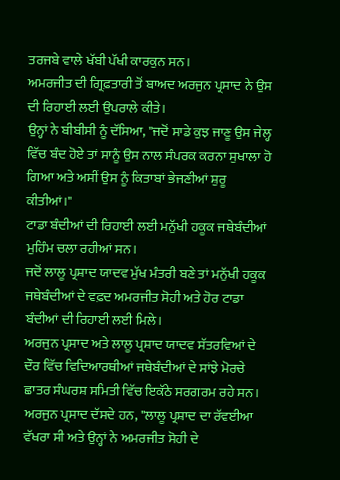ਤਰਜਬੇ ਵਾਲੇ ਖੱਬੀ ਪੱਖੀ ਕਾਰਕੁਨ ਸਨ।
ਅਮਰਜੀਤ ਦੀ ਗ੍ਰਿਫ਼ਤਾਰੀ ਤੋਂ ਬਾਅਦ ਅਰਜੁਨ ਪ੍ਰਸਾਦ ਨੇ ਉਸ ਦੀ ਰਿਹਾਈ ਲਈ ਉਪਰਾਲੇ ਕੀਤੇ।
ਉਨ੍ਹਾਂ ਨੇ ਬੀਬੀਸੀ ਨੂੰ ਦੱਸਿਆ, "ਜਦੋਂ ਸਾਡੇ ਕੁਝ ਜਾਣੂ ਉਸ ਜੇਲ੍ਹ ਵਿੱਚ ਬੰਦ ਹੋਏ ਤਾਂ ਸਾਨੂੰ ਉਸ ਨਾਲ ਸੰਪਰਕ ਕਰਨਾ ਸੁਖਾਲਾ ਹੋ ਗਿਆ ਅਤੇ ਅਸੀਂ ਉਸ ਨੂੰ ਕਿਤਾਬਾਂ ਭੇਜਣੀਆਂ ਸ਼ੁਰੂ ਕੀਤੀਆਂ।"
ਟਾਡਾ ਬੰਦੀਆਂ ਦੀ ਰਿਹਾਈ ਲਈ ਮਨੁੱਖੀ ਹਕੂਕ ਜਥੇਬੰਦੀਆਂ ਮੁਹਿੰਮ ਚਲਾ ਰਹੀਆਂ ਸਨ।
ਜਦੋਂ ਲਾਲੂ ਪ੍ਰਸ਼ਾਦ ਯਾਦਵ ਮੁੱਖ ਮੰਤਰੀ ਬਣੇ ਤਾਂ ਮਨੁੱਖੀ ਹਕੂਕ ਜਥੇਬੰਦੀਆਂ ਦੇ ਵਫ਼ਦ ਅਮਰਜੀਤ ਸੋਹੀ ਅਤੇ ਹੋਰ ਟਾਡਾ ਬੰਦੀਆਂ ਦੀ ਰਿਹਾਈ ਲਈ ਮਿਲੇ।
ਅਰਜੁਨ ਪ੍ਰਸਾਦ ਅਤੇ ਲਾਲੂ ਪ੍ਰਸ਼ਾਦ ਯਾਦਵ ਸੱਤਰਵਿਆਂ ਦੇ ਦੌਰ ਵਿੱਚ ਵਿਦਿਆਰਥੀਆਂ ਜਥੇਬੰਦੀਆਂ ਦੇ ਸਾਂਝੇ ਮੋਰਚੇ ਛਾਤਰ ਸੰਘਰਸ਼ ਸਮਿਤੀ ਵਿੱਚ ਇਕੱਠੇ ਸਰਗਰਮ ਰਹੇ ਸਨ।
ਅਰਜੁਨ ਪ੍ਰਸਾਦ ਦੱਸਦੇ ਹਨ, "ਲਾਲੂ ਪ੍ਰਸ਼ਾਦ ਦਾ ਰੱਵਈਆ ਵੱਖਰਾ ਸੀ ਅਤੇ ਉਨ੍ਹਾਂ ਨੇ ਅਮਰਜੀਤ ਸੋਹੀ ਦੇ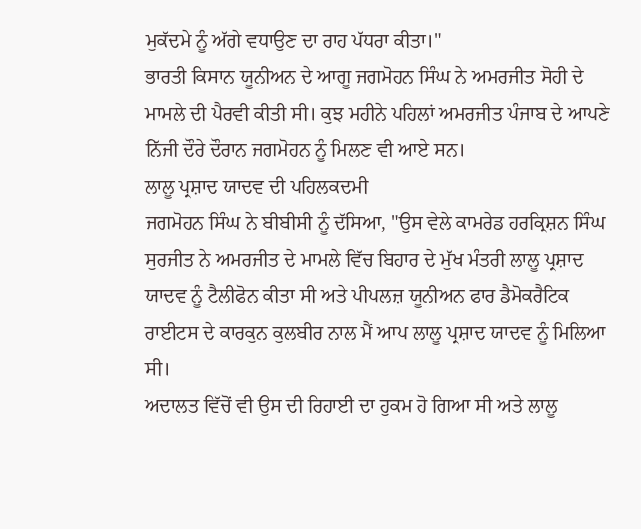ਮੁਕੱਦਮੇ ਨੂੰ ਅੱਗੇ ਵਧਾਉਣ ਦਾ ਰਾਹ ਪੱਧਰਾ ਕੀਤਾ।"
ਭਾਰਤੀ ਕਿਸਾਨ ਯੂਨੀਅਨ ਦੇ ਆਗੂ ਜਗਮੋਹਨ ਸਿੰਘ ਨੇ ਅਮਰਜੀਤ ਸੋਹੀ ਦੇ ਮਾਮਲੇ ਦੀ ਪੈਰਵੀ ਕੀਤੀ ਸੀ। ਕੁਝ ਮਹੀਨੇ ਪਹਿਲਾਂ ਅਮਰਜੀਤ ਪੰਜਾਬ ਦੇ ਆਪਣੇ ਨਿੱਜੀ ਦੌਰੇ ਦੌਰਾਨ ਜਗਮੋਹਨ ਨੂੰ ਮਿਲਣ ਵੀ ਆਏ ਸਨ।
ਲਾਲੂ ਪ੍ਰਸ਼ਾਦ ਯਾਦਵ ਦੀ ਪਹਿਲਕਦਮੀ
ਜਗਮੋਹਨ ਸਿੰਘ ਨੇ ਬੀਬੀਸੀ ਨੂੰ ਦੱਸਿਆ, "ਉਸ ਵੇਲੇ ਕਾਮਰੇਡ ਹਰਕ੍ਰਿਸ਼ਨ ਸਿੰਘ ਸੁਰਜੀਤ ਨੇ ਅਮਰਜੀਤ ਦੇ ਮਾਮਲੇ ਵਿੱਚ ਬਿਹਾਰ ਦੇ ਮੁੱਖ ਮੰਤਰੀ ਲਾਲੂ ਪ੍ਰਸ਼ਾਦ ਯਾਦਵ ਨੂੰ ਟੈਲੀਫੋਨ ਕੀਤਾ ਸੀ ਅਤੇ ਪੀਪਲਜ਼ ਯੂਨੀਅਨ ਫਾਰ ਡੈਮੋਕਰੈਟਿਕ ਰਾਈਟਸ ਦੇ ਕਾਰਕੁਨ ਕੁਲਬੀਰ ਨਾਲ ਮੈਂ ਆਪ ਲਾਲੂ ਪ੍ਰਸ਼ਾਦ ਯਾਦਵ ਨੂੰ ਮਿਲਿਆ ਸੀ।
ਅਦਾਲਤ ਵਿੱਚੋਂ ਵੀ ਉਸ ਦੀ ਰਿਹਾਈ ਦਾ ਹੁਕਮ ਹੋ ਗਿਆ ਸੀ ਅਤੇ ਲਾਲੂ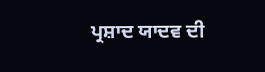ਪ੍ਰਸ਼ਾਦ ਯਾਦਵ ਦੀ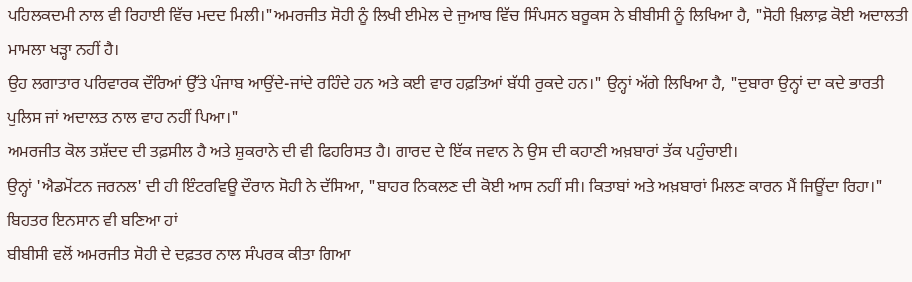ਪਹਿਲਕਦਮੀ ਨਾਲ ਵੀ ਰਿਹਾਈ ਵਿੱਚ ਮਦਦ ਮਿਲੀ।"ਅਮਰਜੀਤ ਸੋਹੀ ਨੂੰ ਲਿਖੀ ਈਮੇਲ ਦੇ ਜੁਆਬ ਵਿੱਚ ਸਿੰਪਸਨ ਬਰੂਕਸ ਨੇ ਬੀਬੀਸੀ ਨੂੰ ਲਿਖਿਆ ਹੈ, "ਸੋਹੀ ਖ਼ਿਲਾਫ਼ ਕੋਈ ਅਦਾਲਤੀ ਮਾਮਲਾ ਖੜ੍ਹਾ ਨਹੀਂ ਹੈ।
ਉਹ ਲਗਾਤਾਰ ਪਰਿਵਾਰਕ ਦੌਰਿਆਂ ਉੱਤੇ ਪੰਜਾਬ ਆਉਂਦੇ-ਜਾਂਦੇ ਰਹਿੰਦੇ ਹਨ ਅਤੇ ਕਈ ਵਾਰ ਹਫ਼ਤਿਆਂ ਬੱਧੀ ਰੁਕਦੇ ਹਨ।" ਉਨ੍ਹਾਂ ਅੱਗੇ ਲਿਖਿਆ ਹੈ, "ਦੁਬਾਰਾ ਉਨ੍ਹਾਂ ਦਾ ਕਦੇ ਭਾਰਤੀ ਪੁਲਿਸ ਜਾਂ ਅਦਾਲਤ ਨਾਲ ਵਾਹ ਨਹੀਂ ਪਿਆ।"
ਅਮਰਜੀਤ ਕੋਲ ਤਸ਼ੱਦਦ ਦੀ ਤਫ਼ਸੀਲ ਹੈ ਅਤੇ ਸ਼ੁਕਰਾਨੇ ਦੀ ਵੀ ਫਿਹਰਿਸਤ ਹੈ। ਗਾਰਦ ਦੇ ਇੱਕ ਜਵਾਨ ਨੇ ਉਸ ਦੀ ਕਹਾਣੀ ਅਖ਼ਬਾਰਾਂ ਤੱਕ ਪਹੁੰਚਾਈ।
ਉਨ੍ਹਾਂ 'ਐਡਮੋਂਟਨ ਜਰਨਲ' ਦੀ ਹੀ ਇੰਟਰਵਿਊ ਦੌਰਾਨ ਸੋਹੀ ਨੇ ਦੱਸਿਆ, "ਬਾਹਰ ਨਿਕਲਣ ਦੀ ਕੋਈ ਆਸ ਨਹੀਂ ਸੀ। ਕਿਤਾਬਾਂ ਅਤੇ ਅਖ਼ਬਾਰਾਂ ਮਿਲਣ ਕਾਰਨ ਮੈਂ ਜਿਊਂਦਾ ਰਿਹਾ।"
ਬਿਹਤਰ ਇਨਸਾਨ ਵੀ ਬਣਿਆ ਹਾਂ
ਬੀਬੀਸੀ ਵਲੋਂ ਅਮਰਜੀਤ ਸੋਹੀ ਦੇ ਦਫ਼ਤਰ ਨਾਲ ਸੰਪਰਕ ਕੀਤਾ ਗਿਆ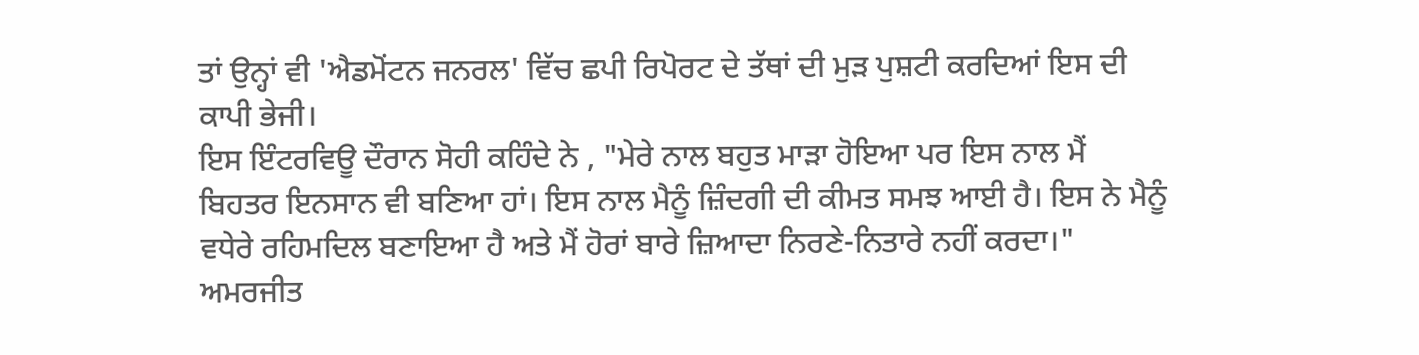ਤਾਂ ਉਨ੍ਹਾਂ ਵੀ 'ਐਡਮੋਂਟਨ ਜਨਰਲ' ਵਿੱਚ ਛਪੀ ਰਿਪੋਰਟ ਦੇ ਤੱਥਾਂ ਦੀ ਮੁੜ ਪੁਸ਼ਟੀ ਕਰਦਿਆਂ ਇਸ ਦੀ ਕਾਪੀ ਭੇਜੀ।
ਇਸ ਇੰਟਰਵਿਊ ਦੌਰਾਨ ਸੋਹੀ ਕਹਿੰਦੇ ਨੇ , "ਮੇਰੇ ਨਾਲ ਬਹੁਤ ਮਾੜਾ ਹੋਇਆ ਪਰ ਇਸ ਨਾਲ ਮੈਂ ਬਿਹਤਰ ਇਨਸਾਨ ਵੀ ਬਣਿਆ ਹਾਂ। ਇਸ ਨਾਲ ਮੈਨੂੰ ਜ਼ਿੰਦਗੀ ਦੀ ਕੀਮਤ ਸਮਝ ਆਈ ਹੈ। ਇਸ ਨੇ ਮੈਨੂੰ ਵਧੇਰੇ ਰਹਿਮਦਿਲ ਬਣਾਇਆ ਹੈ ਅਤੇ ਮੈਂ ਹੋਰਾਂ ਬਾਰੇ ਜ਼ਿਆਦਾ ਨਿਰਣੇ-ਨਿਤਾਰੇ ਨਹੀਂ ਕਰਦਾ।"
ਅਮਰਜੀਤ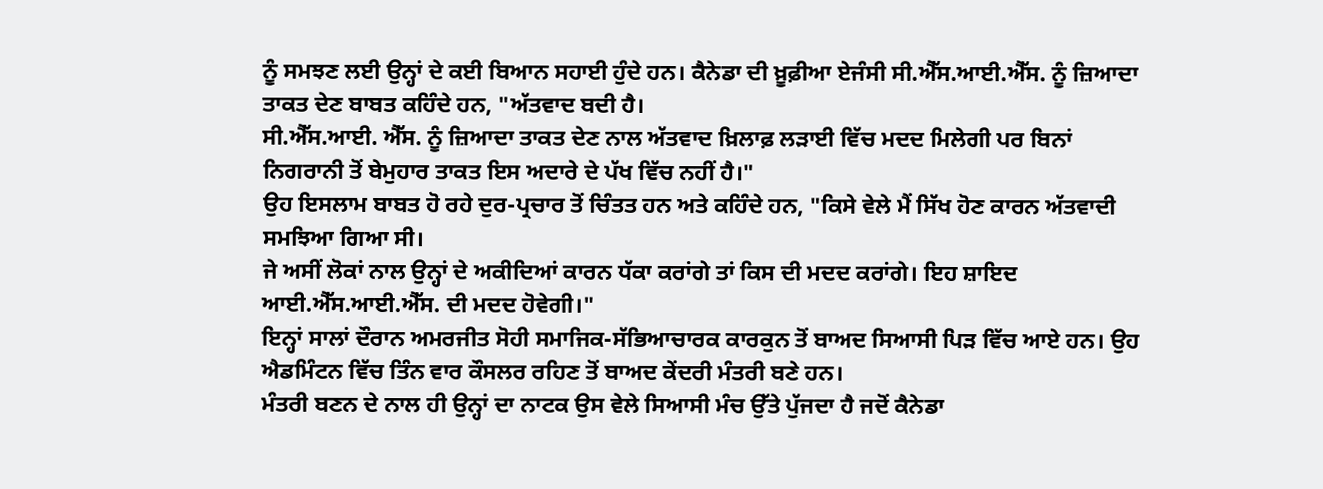ਨੂੰ ਸਮਝਣ ਲਈ ਉਨ੍ਹਾਂ ਦੇ ਕਈ ਬਿਆਨ ਸਹਾਈ ਹੁੰਦੇ ਹਨ। ਕੈਨੇਡਾ ਦੀ ਖ਼ੂਫ਼ੀਆ ਏਜੰਸੀ ਸੀ.ਐੱਸ.ਆਈ.ਐੱਸ. ਨੂੰ ਜ਼ਿਆਦਾ ਤਾਕਤ ਦੇਣ ਬਾਬਤ ਕਹਿੰਦੇ ਹਨ, "ਅੱਤਵਾਦ ਬਦੀ ਹੈ।
ਸੀ.ਐੱਸ.ਆਈ. ਐੱਸ. ਨੂੰ ਜ਼ਿਆਦਾ ਤਾਕਤ ਦੇਣ ਨਾਲ ਅੱਤਵਾਦ ਖ਼ਿਲਾਫ਼ ਲੜਾਈ ਵਿੱਚ ਮਦਦ ਮਿਲੇਗੀ ਪਰ ਬਿਨਾਂ ਨਿਗਰਾਨੀ ਤੋਂ ਬੇਮੁਹਾਰ ਤਾਕਤ ਇਸ ਅਦਾਰੇ ਦੇ ਪੱਖ ਵਿੱਚ ਨਹੀਂ ਹੈ।"
ਉਹ ਇਸਲਾਮ ਬਾਬਤ ਹੋ ਰਹੇ ਦੁਰ-ਪ੍ਰਚਾਰ ਤੋਂ ਚਿੰਤਤ ਹਨ ਅਤੇ ਕਹਿੰਦੇ ਹਨ, "ਕਿਸੇ ਵੇਲੇ ਮੈਂ ਸਿੱਖ ਹੋਣ ਕਾਰਨ ਅੱਤਵਾਦੀ ਸਮਝਿਆ ਗਿਆ ਸੀ।
ਜੇ ਅਸੀਂ ਲੋਕਾਂ ਨਾਲ ਉਨ੍ਹਾਂ ਦੇ ਅਕੀਦਿਆਂ ਕਾਰਨ ਧੱਕਾ ਕਰਾਂਗੇ ਤਾਂ ਕਿਸ ਦੀ ਮਦਦ ਕਰਾਂਗੇ। ਇਹ ਸ਼ਾਇਦ ਆਈ.ਐੱਸ.ਆਈ.ਐੱਸ. ਦੀ ਮਦਦ ਹੋਵੇਗੀ।"
ਇਨ੍ਹਾਂ ਸਾਲਾਂ ਦੌਰਾਨ ਅਮਰਜੀਤ ਸੋਹੀ ਸਮਾਜਿਕ-ਸੱਭਿਆਚਾਰਕ ਕਾਰਕੁਨ ਤੋਂ ਬਾਅਦ ਸਿਆਸੀ ਪਿੜ ਵਿੱਚ ਆਏ ਹਨ। ਉਹ ਐਡਮਿੰਟਨ ਵਿੱਚ ਤਿੰਨ ਵਾਰ ਕੌਸਲਰ ਰਹਿਣ ਤੋਂ ਬਾਅਦ ਕੇਂਦਰੀ ਮੰਤਰੀ ਬਣੇ ਹਨ।
ਮੰਤਰੀ ਬਣਨ ਦੇ ਨਾਲ ਹੀ ਉਨ੍ਹਾਂ ਦਾ ਨਾਟਕ ਉਸ ਵੇਲੇ ਸਿਆਸੀ ਮੰਚ ਉੱਤੇ ਪੁੱਜਦਾ ਹੈ ਜਦੋਂ ਕੈਨੇਡਾ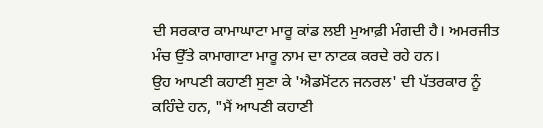ਦੀ ਸਰਕਾਰ ਕਾਮਾਘਾਟਾ ਮਾਰੂ ਕਾਂਡ ਲਈ ਮੁਆਫ਼ੀ ਮੰਗਦੀ ਹੈ। ਅਮਰਜੀਤ ਮੰਚ ਉੱਤੇ ਕਾਮਾਗਾਟਾ ਮਾਰੂ ਨਾਮ ਦਾ ਨਾਟਕ ਕਰਦੇ ਰਹੇ ਹਨ।
ਉਹ ਆਪਣੀ ਕਹਾਣੀ ਸੁਣਾ ਕੇ 'ਐਡਮੋਂਟਨ ਜਨਰਲ' ਦੀ ਪੱਤਰਕਾਰ ਨੂੰ ਕਹਿੰਦੇ ਹਨ, "ਮੈਂ ਆਪਣੀ ਕਹਾਣੀ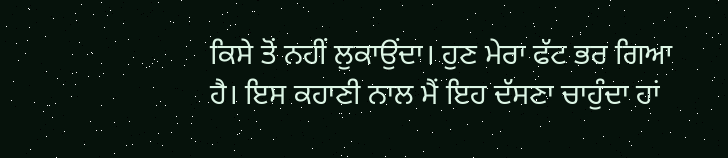ਕਿਸੇ ਤੋਂ ਨਹੀਂ ਲੁਕਾਉਂਦਾ। ਹੁਣ ਮੇਰਾ ਫੱਟ ਭਰ ਗਿਆ ਹੈ। ਇਸ ਕਹਾਣੀ ਨਾਲ ਮੈਂ ਇਹ ਦੱਸਣਾ ਚਾਹੁੰਦਾ ਹਾਂ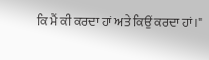ਕਿ ਮੈਂ ਕੀ ਕਰਦਾ ਹਾਂ ਅਤੇ ਕਿਉਂ ਕਰਦਾ ਹਾਂ।"